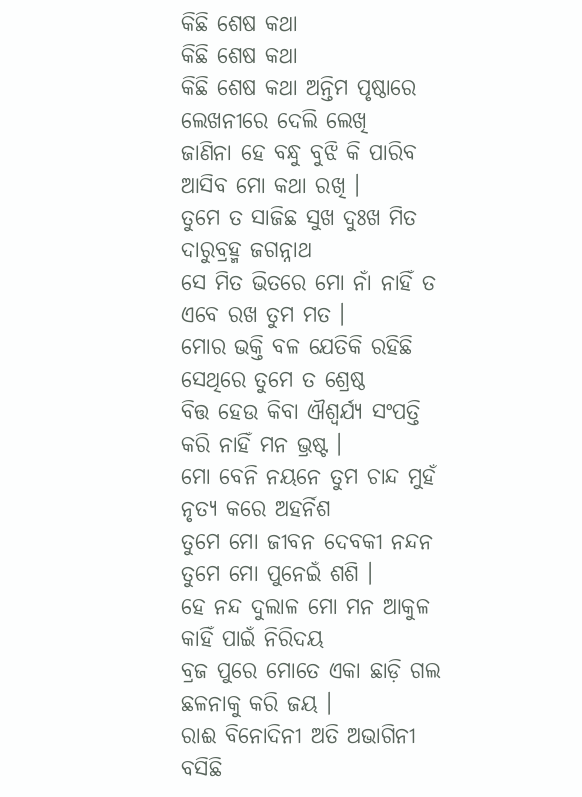କିଛି ଶେଷ କଥା
କିଛି ଶେଷ କଥା
କିଛି ଶେଷ କଥା ଅନ୍ତିମ ପୃଷ୍ଠାରେ
ଲେଖନୀରେ ଦେଲି ଲେଖି
ଜାଣିନା ହେ ବନ୍ଧୁ ବୁଝି କି ପାରିବ
ଆସିବ ମୋ କଥା ରଖି ।
ତୁମେ ତ ସାଜିଛ ସୁଖ ଦୁଃଖ ମିତ
ଦାରୁବ୍ରହ୍ମ ଜଗନ୍ନାଥ
ସେ ମିତ ଭିତରେ ମୋ ନାଁ ନାହିଁ ତ
ଏବେ ରଖ ତୁମ ମତ ।
ମୋର ଭକ୍ତି ବଳ ଯେତିକି ରହିଛି
ସେଥିରେ ତୁମେ ତ ଶ୍ରେଷ୍ଠ
ବିତ୍ତ ହେଉ କିବା ଐଶ୍ଵର୍ଯ୍ୟ ସଂପତ୍ତି
କରି ନାହିଁ ମନ ଭ୍ରଷ୍ଟ ।
ମୋ ବେନି ନୟନେ ତୁମ ଚାନ୍ଦ ମୁହଁ
ନୃତ୍ୟ କରେ ଅହର୍ନିଶ
ତୁମେ ମୋ ଜୀବନ ଦେବକୀ ନନ୍ଦନ
ତୁମେ ମୋ ପୁନେଇଁ ଶଶି ।
ହେ ନନ୍ଦ ଦୁଲାଳ ମୋ ମନ ଆକୁଳ
କାହିଁ ପାଇଁ ନିରିଦୟ
ବ୍ରଜ ପୁରେ ମୋତେ ଏକା ଛାଡ଼ି ଗଲ
ଛଳନାକୁ କରି ଜୟ ।
ରାଈ ବିନୋଦିନୀ ଅତି ଅଭାଗିନୀ
ବସିଛି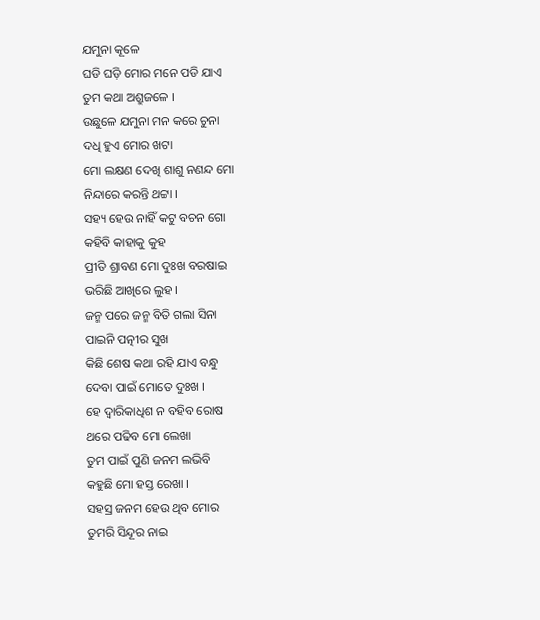ଯମୁନା କୂଳେ
ଘଡି ଘଡ଼ି ମୋର ମନେ ପଡି ଯାଏ
ତୁମ କଥା ଅଶ୍ରୁଜଳେ ।
ଉଛୁଳେ ଯମୁନା ମନ କରେ ଚୁନା
ଦଧି ହୁଏ ମୋର ଖଟା
ମୋ ଲକ୍ଷଣ ଦେଖି ଶାଶୁ ନଣନ୍ଦ ମୋ
ନିନ୍ଦାରେ କରନ୍ତି ଥଟ୍ଟା ।
ସହ୍ୟ ହେଉ ନାହିଁ କଟୁ ବଚନ ଗୋ
କହିବି କାହାକୁ କୁହ
ପ୍ରୀତି ଶ୍ରାବଣ ମୋ ଦୁଃଖ ବରଷାଇ
ଭରିଛି ଆଖିରେ ଲୁହ ।
ଜନ୍ମ ପରେ ଜନ୍ମ ବିତି ଗଲା ସିନା
ପାଇନି ପତ୍ନୀର ସୁଖ
କିଛି ଶେଷ କଥା ରହି ଯାଏ ବନ୍ଧୁ
ଦେବା ପାଇଁ ମୋତେ ଦୁଃଖ ।
ହେ ଦ୍ବାରିକାଧିଶ ନ ବହିବ ରୋଷ
ଥରେ ପଢିବ ମୋ ଲେଖା
ତୁମ ପାଇଁ ପୁଣି ଜନମ ଲଭିବି
କହୁଛି ମୋ ହସ୍ତ ରେଖା ।
ସହସ୍ର ଜନମ ହେଉ ଥିବ ମୋର
ତୁମରି ସିନ୍ଦୂର ନାଇ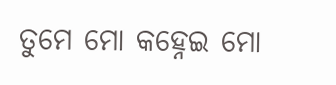ତୁମେ ମୋ କହ୍ନେଇ ମୋ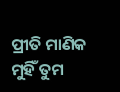ପ୍ରୀତି ମାଣିକ
ମୁହିଁ ତୁମ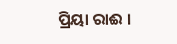ପ୍ରିୟା ରାଈ ।